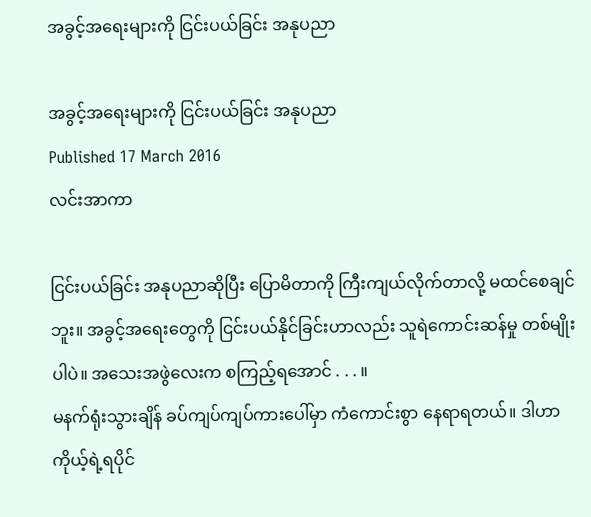အခွင့်အရေးများကို ငြင်းပယ်ခြင်း အနုပညာ

အခွင့်အရေးများကို ငြင်းပယ်ခြင်း အနုပညာ
Published 17 March 2016
လင်းအာကာ

ငြင်းပယ်ခြင်း အနုပညာဆိုပြီး ပြောမိတာကို ကြီးကျယ်လိုက်တာလို့ မထင်စေချင်ဘူး။ အခွင့်အရေးတွေကို ငြင်းပယ်နိုင်ခြင်းဟာလည်း သူရဲကောင်းဆန်မှု တစ်မျိုးပါပဲ။ အသေးအဖွဲလေးက စကြည့်ရအောင် . . . ။
မနက်ရုံးသွားချိန် ခပ်ကျပ်ကျပ်ကားပေါ်မှာ ကံကောင်းစွာ နေရာရတယ်။ ဒါဟာ ကိုယ့်ရဲ့ရပိုင်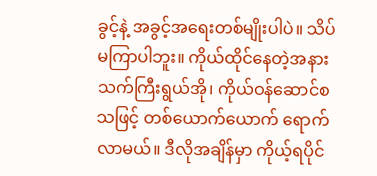ခွင့်နဲ့ အခွင့်အရေးတစ်မျိုးပါပဲ။ သိပ်မကြာပါဘူး။ ကိုယ်ထိုင်နေတဲ့အနား သက်ကြီးရွယ်အို၊ ကိုယ်ဝန်ဆောင်စသဖြင့် တစ်ယောက်ယောက် ရောက်လာမယ်။ ဒီလိုအချိန်မှာ ကိုယ့်ရပိုင်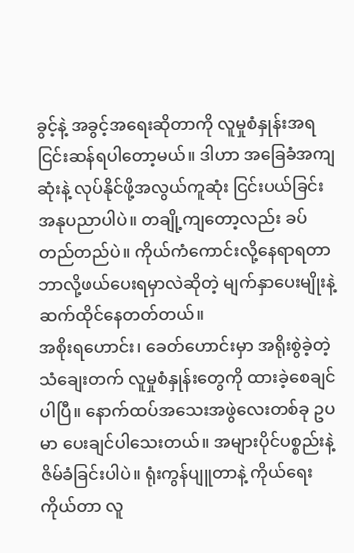ခွင့်နဲ့ အခွင့်အရေးဆိုတာကို လူမှုစံနှုန်းအရ ငြင်းဆန်ရပါတော့မယ်။ ဒါဟာ အခြေခံအကျဆုံးနဲ့ လုပ်နိုင်ဖို့အလွယ်ကူဆုံး ငြင်းပယ်ခြင်း အနုပညာပါပဲ။ တချို့ကျတော့လည်း ခပ်တည်တည်ပဲ။ ကိုယ်ကံကောင်းလို့နေရာရတာ ဘာလို့ဖယ်ပေးရမှာလဲဆိုတဲ့ မျက်နှာပေးမျိုးနဲ့ ဆက်ထိုင်နေတတ်တယ်။
အစိုးရဟောင်း၊ ခေတ်ဟောင်းမှာ အရိုးစွဲခဲ့တဲ့ သံချေးတက် လူမှုစံနှုန်းတွေကို ထားခဲ့စေချင်ပါပြီ။ နောက်ထပ်အသေးအဖွဲလေးတစ်ခု ဥပမာ ပေးချင်ပါသေးတယ်။ အများပိုင်ပစ္စည်းနဲ့ ဇိမ်ခံခြင်းပါပဲ။ ရုံးကွန်ပျူတာနဲ့ ကိုယ်ရေးကိုယ်တာ လူ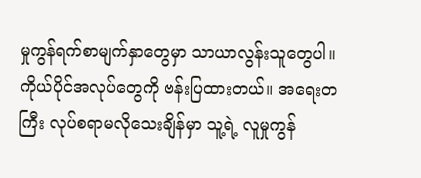မှုကွန်ရက်စာမျက်နှာတွေမှာ သာယာလွန်းသူတွေပါ။ ကိုယ်ပိုင်အလုပ်တွေကို ဗန်းပြထားတယ်။ အရေးတကြီး လုပ်စရာမလိုသေးချိန်မှာ သူ့ရဲ့ လူမှုကွန်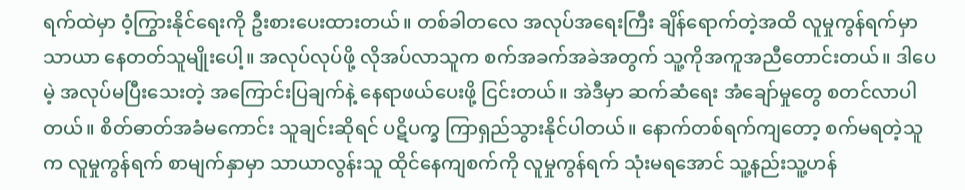ရက်ထဲမှာ ဝံ့ကြွားနိုင်ရေးကို ဦးစားပေးထားတယ်။ တစ်ခါတလေ အလုပ်အရေးကြီး ချိန်ရောက်တဲ့အထိ လူမှုကွန်ရက်မှာ သာယာ နေတတ်သူမျိုးပေါ့။ အလုပ်လုပ်ဖို့ လိုအပ်လာသူက စက်အခက်အခဲအတွက် သူ့ကိုအကူအညီတောင်းတယ်။ ဒါပေမဲ့ အလုပ်မပြီးသေးတဲ့ အကြောင်းပြချက်နဲ့ နေရာဖယ်ပေးဖို့ ငြင်းတယ်။ အဲဒီမှာ ဆက်ဆံရေး အံချော်မှုတွေ စတင်လာပါတယ်။ စိတ်ဓာတ်အခံမကောင်း သူချင်းဆိုရင် ပဋိပက္ခ ကြာရှည်သွားနိုင်ပါတယ်။ နောက်တစ်ရက်ကျတော့ စက်မရတဲ့သူက လူမှုကွန်ရက် စာမျက်နှာမှာ သာယာလွန်းသူ ထိုင်နေကျစက်ကို လူမှုကွန်ရက် သုံးမရအောင် သူ့နည်းသူ့ဟန်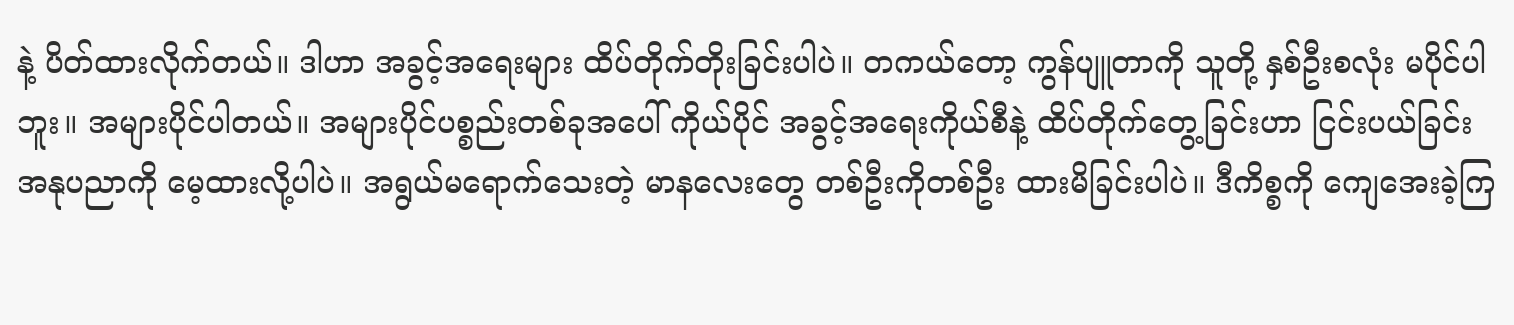နဲ့ ပိတ်ထားလိုက်တယ်။ ဒါဟာ အခွင့်အရေးများ ထိပ်တိုက်တိုးခြင်းပါပဲ။ တကယ်တော့ ကွန်ပျူတာကို သူတို့ နှစ်ဦးစလုံး မပိုင်ပါဘူး။ အများပိုင်ပါတယ်။ အများပိုင်ပစ္စည်းတစ်ခုအပေါ် ကိုယ်ပိုင် အခွင့်အရေးကိုယ်စီနဲ့ ထိပ်တိုက်တွေ့ခြင်းဟာ ငြင်းပယ်ခြင်း အနုပညာကို မေ့ထားလို့ပါပဲ။ အရွယ်မရောက်သေးတဲ့ မာနလေးတွေ တစ်ဦးကိုတစ်ဦး ထားမိခြင်းပါပဲ။ ဒီကိစ္စကို ကျေအေးခဲ့ကြ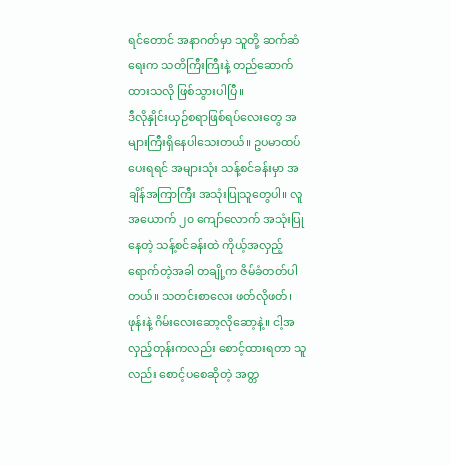ရင်တောင် အနာဂတ်မှာ သူတို့ ဆက်ဆံရေးက သတိကြီးကြီးနဲ့ တည်ဆောက်ထားသလို ဖြစ်သွားပါပြီ။
ဒီလိုနှိုင်းယှဉ်စရာဖြစ်ရပ်လေးတွေ အများကြီးရှိနေပါသေးတယ်။ ဥပမာထပ်ပေးရရင် အများသုံး သန့်စင်ခန်းမှာ အချိန်အကြာကြီး အသုံးပြုသူတွေပါ။ လူအယောက် ၂၀ ကျော်လောက် အသုံးပြုနေတဲ့ သန့်စင်ခန်းထဲ ကိုယ့်အလှည့်ရောက်တဲ့အခါ တချို့က ဇိမ်ခံတတ်ပါတယ်။ သတင်းစာလေး ဖတ်လိုဖတ်၊ ဖုန်းနဲ့ ဂိမ်းလေးဆော့လိုဆော့နဲ့။ ငါ့အလှည့်တုန်းကလည်း စောင့်ထားရတာ သူလည်း စောင့်ပစေဆိုတဲ့ အတ္တ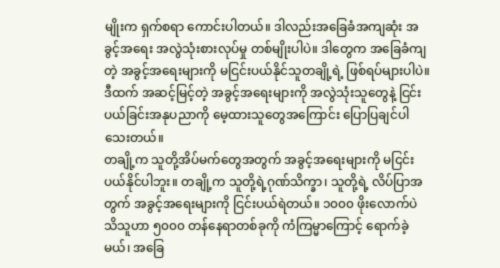မျိုးက ရှက်စရာ ကောင်းပါတယ်။ ဒါလည်းအခြေခံအကျဆုံး အခွင့်အရေး အလွဲသုံးစားလုပ်မှု တစ်မျိုးပါပဲ။ ဒါတွေက အခြေခံကျတဲ့ အခွင့်အရေးများကို မငြင်းပယ်နိုင်သူတချို့ရဲ့ ဖြစ်ရပ်များပါပဲ။ ဒီထက် အဆင့်မြင့်တဲ့ အခွင့်အရေးများကို အလွဲသုံးသူတွေနဲ့ ငြင်းပယ်ခြင်းအနုပညာကို မေ့ထားသူတွေအကြောင်း ပြောပြချင်ပါသေးတယ်။
တချို့က သူတို့အိပ်မက်တွေအတွက် အခွင့်အရေးများကို မငြင်းပယ်နိုင်ပါဘူး။ တချို့က သူတို့ရဲ့ဂုဏ်သိက္ခာ၊ သူတို့ရဲ့ လိပ်ပြာအတွက် အခွင့်အရေးများကို ငြင်းပယ်ရဲတယ်။ ၁၀၀၀ ဖိုးလောက်ပဲ သိသူဟာ ၅၀၀၀ တန်နေရာတစ်ခုကို ကံကြမ္မာကြောင့် ရောက်ခဲ့မယ်၊ အခြေ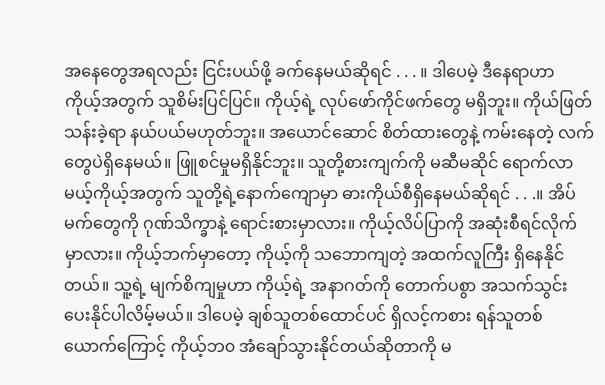အနေတွေအရလည်း ငြင်းပယ်ဖို့ ခက်နေမယ်ဆိုရင် . . . ။ ဒါပေမဲ့ ဒီနေရာဟာ ကိုယ့်အတွက် သူစိမ်းပြင်ပြင်။ ကိုယ့်ရဲ့ လုပ်ဖော်ကိုင်ဖက်တွေ မရှိဘူး။ ကိုယ်ဖြတ်သန်းခဲ့ရာ နယ်ပယ်မဟုတ်ဘူး။ အယောင်ဆောင် စိတ်ထားတွေနဲ့ ကမ်းနေတဲ့ လက်တွေပဲရှိနေမယ်။ ဖြူစင်မှုမရှိနိုင်ဘူး။ သူတို့စားကျက်ကို မဆီမဆိုင် ရောက်လာမယ့်ကိုယ့်အတွက် သူတို့ရဲ့နောက်ကျောမှာ ဓားကိုယ်စီရှိနေမယ်ဆိုရင် . . .။ အိပ်မက်တွေကို ဂုဏ်သိက္ခာနဲ့ ရောင်းစားမှာလား။ ကိုယ့်လိပ်ပြာကို အဆုံးစီရင်လိုက်မှာလား။ ကိုယ့်ဘက်မှာတော့ ကိုယ့်ကို သဘောကျတဲ့ အထက်လူကြီး ရှိနေနိုင်တယ်။ သူ့ရဲ့ မျက်စိကျမှုဟာ ကိုယ့်ရဲ့ အနာဂတ်ကို တောက်ပစွာ အသက်သွင်းပေးနိုင်ပါလိမ့်မယ်။ ဒါပေမဲ့ ချစ်သူတစ်ထောင်ပင် ရှိလင့်ကစား ရန်သူတစ်ယောက်ကြောင့် ကိုယ့်ဘ၀ အံချော်သွားနိုင်တယ်ဆိုတာကို မ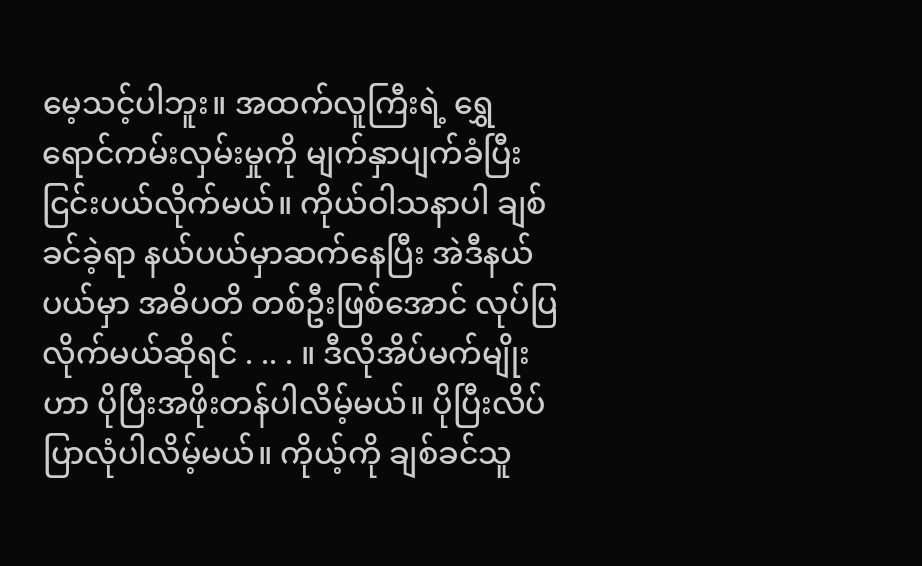မေ့သင့်ပါဘူး။ အထက်လူကြီးရဲ့ ရွှေရောင်ကမ်းလှမ်းမှုကို မျက်နှာပျက်ခံပြီး ငြင်းပယ်လိုက်မယ်။ ကိုယ်ဝါသနာပါ ချစ်ခင်ခဲ့ရာ နယ်ပယ်မှာဆက်နေပြီး အဲဒီနယ်ပယ်မှာ အဓိပတိ တစ်ဦးဖြစ်အောင် လုပ်ပြလိုက်မယ်ဆိုရင် . .. . ။ ဒီလိုအိပ်မက်မျိုးဟာ ပိုပြီးအဖိုးတန်ပါလိမ့်မယ်။ ပိုပြီးလိပ်ပြာလုံပါလိမ့်မယ်။ ကိုယ့်ကို ချစ်ခင်သူ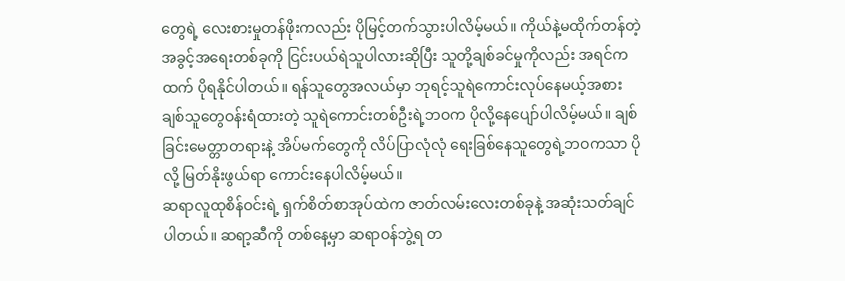တွေရဲ့ လေးစားမှုတန်ဖိုးကလည်း ပိုမြင့်တက်သွားပါလိမ့်မယ်။ ကိုယ်နဲ့မထိုက်တန်တဲ့ အခွင့်အရေးတစ်ခုကို ငြင်းပယ်ရဲသူပါလားဆိုပြီး သူတို့ချစ်ခင်မှုကိုလည်း အရင်ကထက် ပိုရနိုင်ပါတယ်။ ရန်သူတွေအလယ်မှာ ဘုရင့်သူရဲကောင်းလုပ်နေမယ့်အစား ချစ်သူတွေဝန်းရံထားတဲ့ သူရဲကောင်းတစ်ဦးရဲ့ဘဝက ပိုလို့နေပျော်ပါလိမ့်မယ်။ ချစ်ခြင်းမေတ္တာတရားနဲ့ အိပ်မက်တွေကို လိပ်ပြာလုံလုံ ရေးခြစ်နေသူတွေရဲ့ဘဝကသာ ပိုလို့ မြတ်နိုးဖွယ်ရာ ကောင်းနေပါလိမ့်မယ်။
ဆရာလူထုစိန်ဝင်းရဲ့ ရှက်စိတ်စာအုပ်ထဲက ဇာတ်လမ်းလေးတစ်ခုနဲ့ အဆုံးသတ်ချင်ပါတယ်။ ဆရာ့ဆီကို တစ်နေ့မှာ ဆရာဝန်ဘွဲ့ရ တ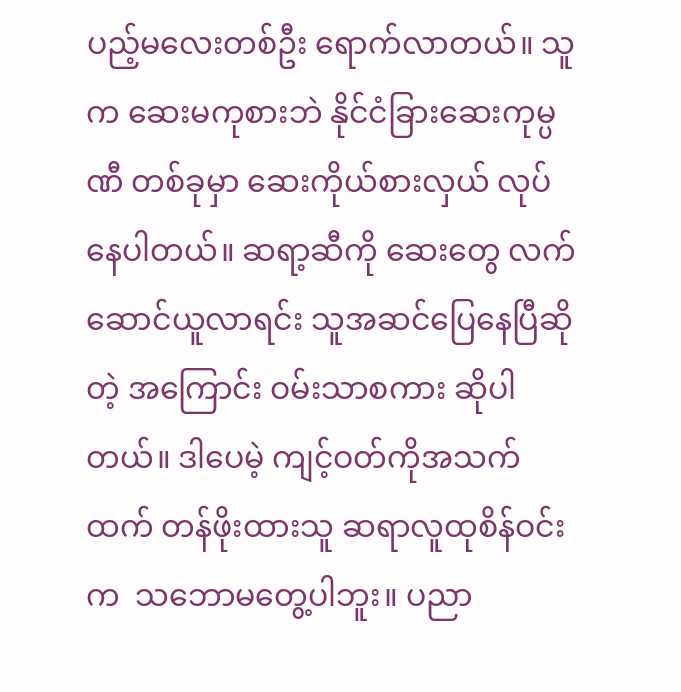ပည့်မလေးတစ်ဦး ရောက်လာတယ်။ သူက ဆေးမကုစားဘဲ နိုင်ငံခြားဆေးကုမ္ပဏီ တစ်ခုမှာ ဆေးကိုယ်စားလှယ် လုပ်နေပါတယ်။ ဆရာ့ဆီကို ဆေးတွေ လက်ဆောင်ယူလာရင်း သူအဆင်ပြေနေပြီဆိုတဲ့ အကြောင်း ဝမ်းသာစကား ဆိုပါတယ်။ ဒါပေမဲ့ ကျင့်ဝတ်ကိုအသက်ထက် တန်ဖိုးထားသူ ဆရာလူထုစိန်ဝင်းက  သဘောမတွေ့ပါဘူး။ ပညာ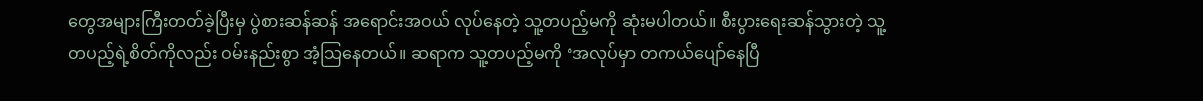တွေအများကြီးတတ်ခဲ့ပြီးမှ ပွဲစားဆန်ဆန် အရောင်းအဝယ် လုပ်နေတဲ့ သူ့တပည့်မကို ဆုံးမပါတယ်။ စီးပွားရေးဆန်သွားတဲ့ သူ့တပည့်ရဲ့စိတ်ကိုလည်း ဝမ်းနည်းစွာ အံ့သြနေတယ်။ ဆရာက သူ့တပည့်မကို ‘အလုပ်မှာ တကယ်ပျော်နေပြီ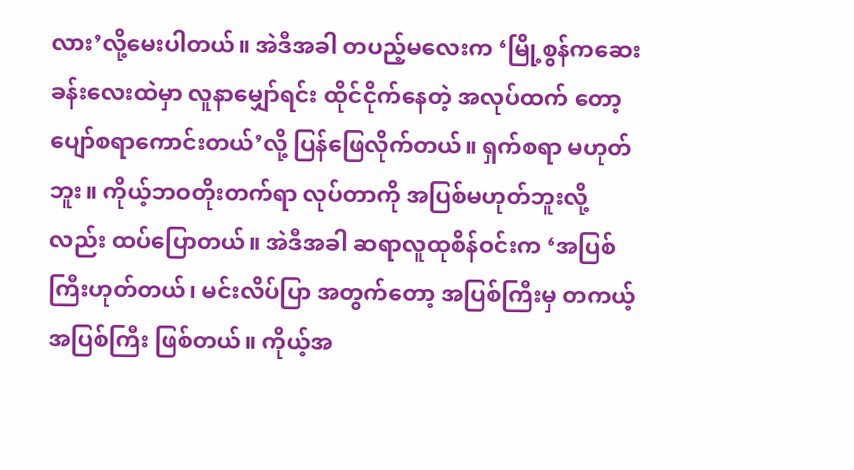လား’လို့မေးပါတယ်။ အဲဒီအခါ တပည့်မလေးက ‘မြို့စွန်ကဆေးခန်းလေးထဲမှာ လူနာမျှော်ရင်း ထိုင်ငိုက်နေတဲ့ အလုပ်ထက် တော့ပျော်စရာကောင်းတယ်’လို့ ပြန်ဖြေလိုက်တယ်။ ရှက်စရာ မဟုတ်ဘူး။ ကိုယ့်ဘဝတိုးတက်ရာ လုပ်တာကို အပြစ်မဟုတ်ဘူးလို့လည်း ထပ်ပြောတယ်။ အဲဒီအခါ ဆရာလူထုစိန်ဝင်းက ‘အပြစ်ကြီးဟုတ်တယ်၊ မင်းလိပ်ပြာ အတွက်တော့ အပြစ်ကြီးမှ တကယ့်အပြစ်ကြီး ဖြစ်တယ်။ ကိုယ့်အ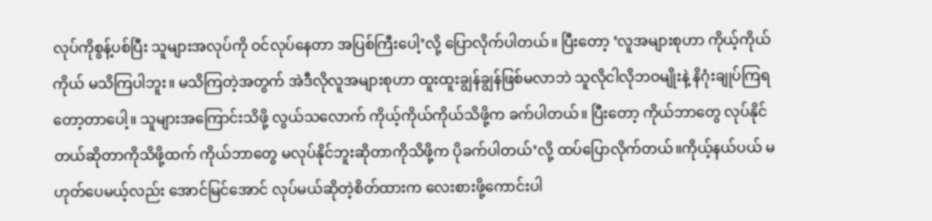လုပ်ကိုစွန့်ပစ်ပြီး သူများအလုပ်ကို ဝင်လုပ်နေတာ အပြစ်ကြီးပေါ့’လို့ ပြောလိုက်ပါတယ်။ ပြီးတော့ ‘လူအများစုဟာ ကိုယ့်ကိုယ်ကိုယ် မသိကြပါဘူး။ မသိကြတဲ့အတွက် အဲဒီလိုလူအများစုဟာ ထူးထူးချွန်ချွန်ဖြစ်မလာဘဲ သူလိုငါလိုဘဝမျိုးနဲ့ နိဂုံးချုပ်ကြရတော့တာပေါ့။ သူများအကြောင်းသိဖို့ လွယ်သလောက် ကိုယ့်ကိုယ်ကိုယ်သိဖို့က ခက်ပါတယ်။ ပြီးတော့ ကိုယ်ဘာတွေ လုပ်နိုင်တယ်ဆိုတာကိုသိဖို့ထက် ကိုယ်ဘာတွေ မလုပ်နိုင်ဘူးဆိုတာကိုသိဖို့က ပိုခက်ပါတယ်’လို့ ထပ်ပြောလိုက်တယ်။ကိုယ့်နယ်ပယ် မဟုတ်ပေမယ့်လည်း အောင်မြင်အောင် လုပ်မယ်ဆိုတဲ့စိတ်ထားက လေးစားဖို့ကောင်းပါ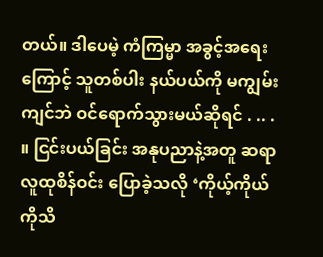တယ်။ ဒါပေမဲ့ ကံကြမ္မာ အခွင့်အရေးကြောင့် သူတစ်ပါး နယ်ပယ်ကို မကျွမ်းကျင်ဘဲ ဝင်ရောက်သွားမယ်ဆိုရင် . .. . ။ ငြင်းပယ်ခြင်း အနုပညာနဲ့အတူ ဆရာလူထုစိန်ဝင်း ပြောခဲ့သလို ‘ကိုယ့်ကိုယ်ကိုသိ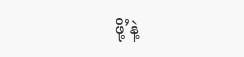ဖို့’နဲ့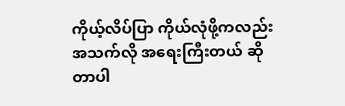ကိုယ့်လိပ်ပြာ ကိုယ်လုံဖို့ကလည်း အသက်လို အရေးကြီးတယ် ဆိုတာပါ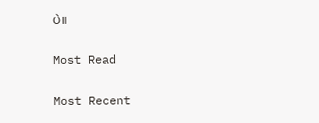ပဲ။

Most Read

Most Recent